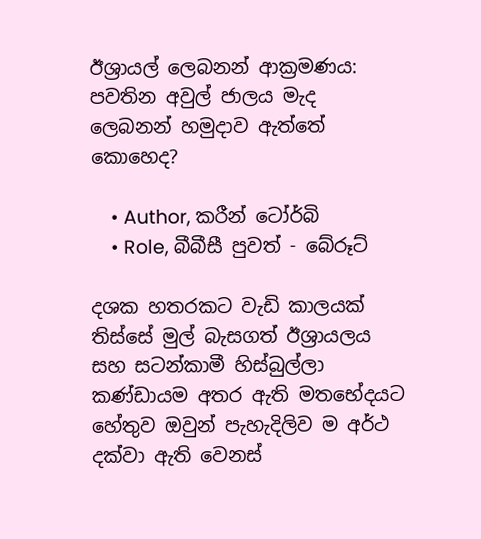ඊශ්‍රායල් ලෙබනන් ආක්‍රමණය: පවතින අවුල් ජාලය මැද ලෙබනන් හමුදාව ඇත්තේ කොහෙද?

    • Author, කරීන් ටෝර්බි
    • Role, බීබීසී පුවත් - බේරූට්

දශක හතරකට වැඩි කාලයක් තිස්සේ මුල් බැසගත් ඊශ්‍රායලය සහ සටන්කාමී හිස්බුල්ලා කණ්ඩායම අතර ඇති මතභේදයට හේතුව ඔවුන් පැහැදිලිව ම අර්ථ දක්වා ඇති වෙනස්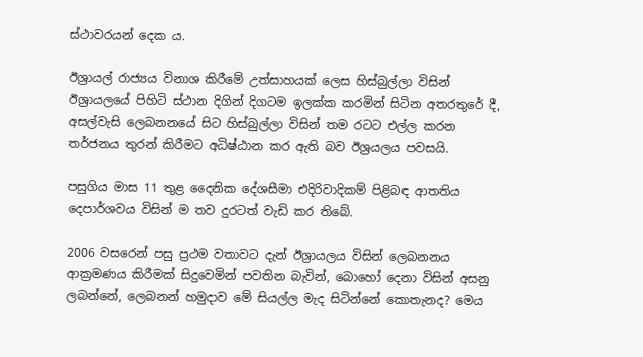ස්ථාවරයන් දෙක ය.

ඊශ්‍රායල් රාජ්‍යය විනාශ කිරීමේ උත්සාහයක් ලෙස හිස්බුල්ලා විසින් ඊශ්‍රායලයේ පිහිටි ස්ථාන දිගින් දිගටම ඉලක්ක කරමින් සිටින අතරතුරේ දී, අසල්වැසි ලෙබනනයේ සිට හිස්බුල්ලා විසින් තම රටට එල්ල කරන තර්ජනය තුරන් කිරීමට අධිෂ්ඨාන කර ඇති බව ඊශ්‍රයලය පවසයි.

පසුගිය මාස 11 තුළ දෛනික දේශසීමා එදිරිවාදිකම් පිළිබඳ ආතතිය දෙපාර්ශවය විසින් ම තව දුරටත් වැඩි කර තිබේ.

2006 වසරෙන් පසු ප්‍රථම වතාවට දැන් ඊශ්‍රායලය විසින් ලෙබනනය ආක්‍රමණය කිරීමක් සිදුවෙමින් පවතින බැවින්, බොහෝ දෙනා විසින් අසනු ලබන්නේ, ලෙබනන් හමුදාව මේ සියල්ල මැද සිටින්නේ කොතැනද? මෙය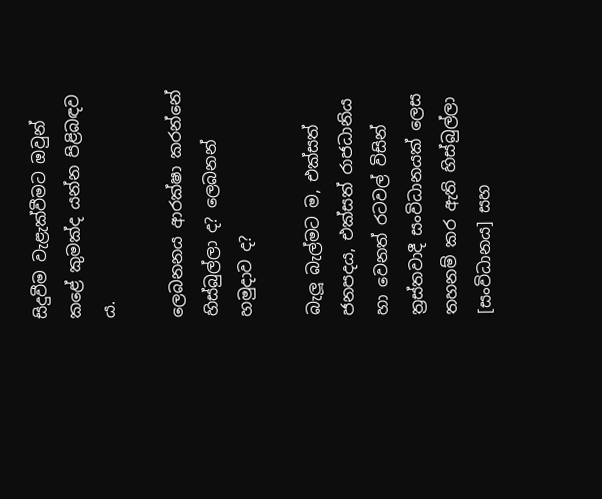සිදුවීම වැළැක්වීමට ඔවුන් කළේ කුමක්ද යන්න පිළිබඳව ය.

ලෙබනනය ආරක්ෂා කරන්නේ හිස්බුල්ලා ද? ලෙබනන් හමුදාව ද?

බැලූ බැල්මට ම, එක්සත් ජනපදය, එක්සත් රාජධානිය හා වෙනත් රටවල් විසින් ත්‍රස්තවාදී සංවිධානයක් ලෙස තහනම් කර ඇති හිස්බුල්ලා [සංවිධානය] සහ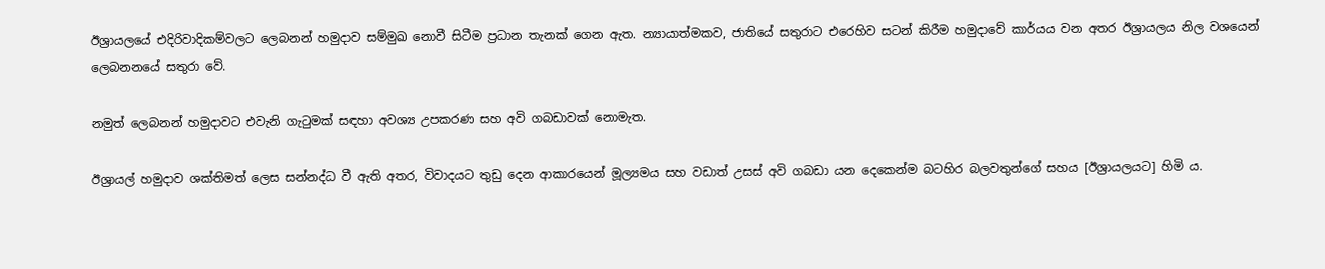ඊශ්‍රායලයේ එදිරිවාදිකම්වලට ලෙබනන් හමුදාව සම්මුඛ නොවී සිටීම ප්‍රධාන තැනක් ගෙන ඇත. න්‍යායාත්මකව, ජාතියේ සතුරාට එරෙහිව සටන් කිරීම හමුදාවේ කාර්යය වන අතර ඊශ්‍රායලය නිල වශයෙන් ලෙබනනයේ සතුරා වේ.

නමුත් ලෙබනන් හමුදාවට එවැනි ගැටුමක් සඳහා අවශ්‍ය උපකරණ සහ අවි ගබඩාවක් නොමැත.

ඊශ්‍රායල් හමුදාව ශක්තිමත් ලෙස සන්නද්ධ වී ඇති අතර, විවාදයට තුඩු දෙන ආකාරයෙන් මූල්‍යමය සහ වඩාත් උසස් අවි ගබඩා යන දෙකෙන්ම බටහිර බලවතුන්ගේ සහය [ඊශ්‍රායලයට] හිමි ය.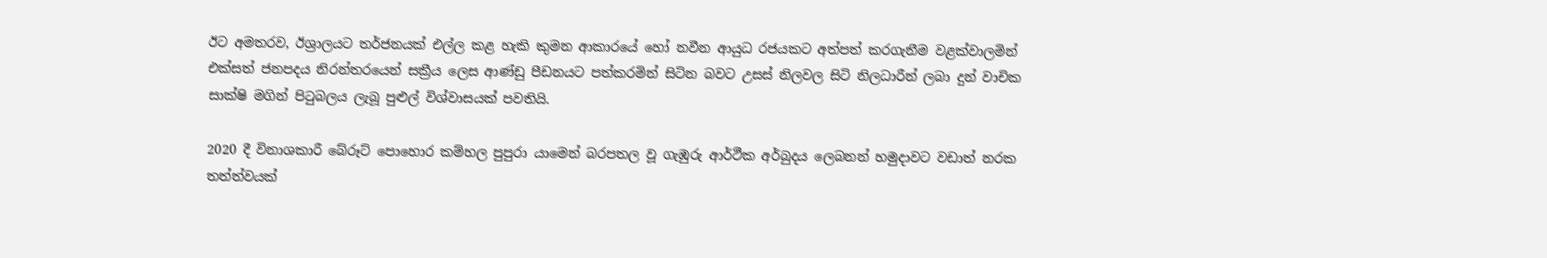ඊට අමතරව, ඊශ්‍රාලයට තර්ජනයක් එල්ල කළ හැකි කුමන ආකාරයේ හෝ නවීන ආයුධ රජයකට අත්පත් කරගැනීම වළක්වාලමින් එක්සත් ජනපදය නිරන්තරයෙන් සක්‍රීය ලෙස ආණ්ඩු පීඩනයට පත්කරමින් සිටින බවට උසස් නිලවල සිටි නිලධාරීන් ලබා දුන් වාචික සාක්ෂි මගින් පිටුබලය ලැබූ පුළුල් විශ්වාසයක් පවතියි.

2020 දී විනාශකාරී බේරූට් පොහොර කම්හල පුපුරා යාමෙන් බරපතල වූ ගැඹුරු ආර්ථීක අර්බුදය ලෙබනන් හමුදාවට වඩාත් නරක තත්ත්වයක්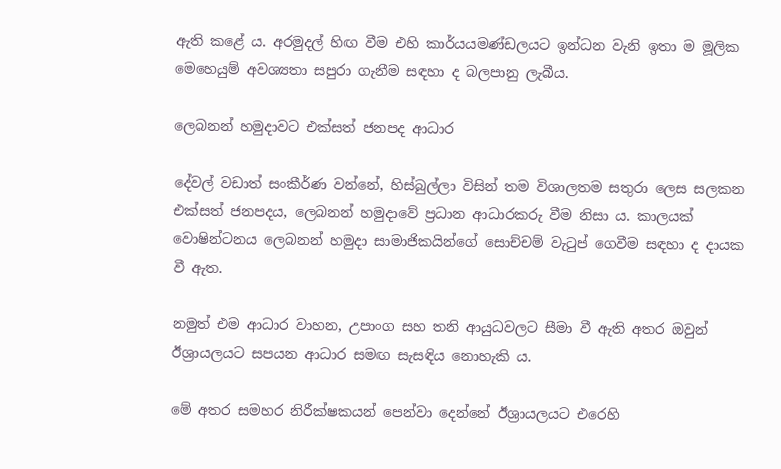ඇති කළේ ය. අරමුදල් හිඟ වීම එහි කාර්යයමණ්ඩලයට ඉන්ධන වැනි ඉතා ම මූලික මෙහෙයුම් අවශ්‍යතා සපුරා ගැනීම සඳහා ද බලපානු ලැබීය.

ලෙබනන් හමුදාවට එක්සත් ජනපද ආධාර

දේවල් වඩාත් සංකීර්ණ වන්නේ, හිස්බුල්ලා විසින් තම විශාලතම සතුරා ලෙස සලකන එක්සත් ජනපදය, ලෙබනන් හමුදාවේ ප්‍රධාන ආධාරකරු වීම නිසා ය. කාලයක් වොෂින්ටනය ලෙබනන් හමුදා සාමාජිකයින්ගේ සොච්චම් වැටුප් ගෙවීම සඳහා ද දායක වී ඇත.

නමුත් එම ආධාර වාහන, උපාංග සහ තනි ආයුධවලට සීමා වී ඇති අතර ඔවුන් ඊශ්‍රායලයට සපයන ආධාර සමඟ සැසඳිය නොහැකි ය.

මේ අතර සමහර නිරීක්ෂකයන් පෙන්වා දෙන්නේ ඊශ්‍රායලයට එරෙහි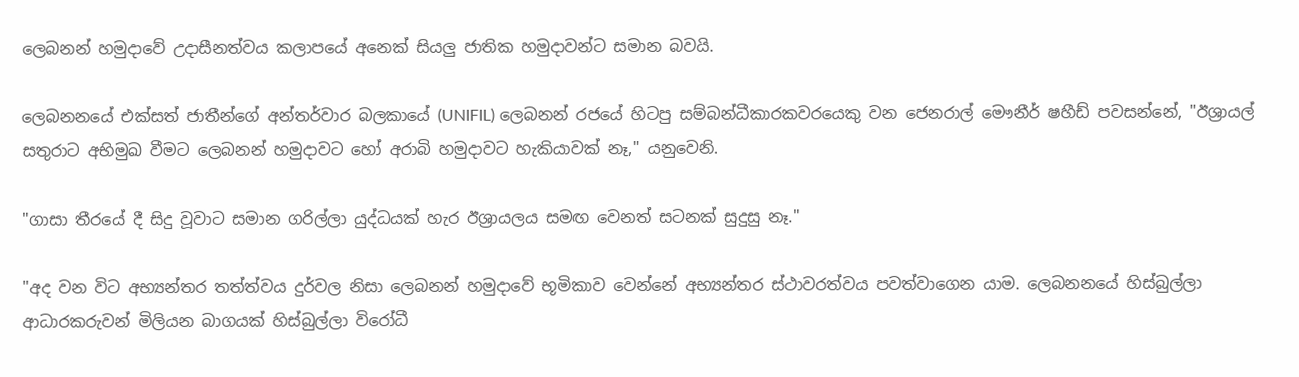ලෙබනන් හමුදාවේ උදාසීනත්වය කලාපයේ අනෙක් සියලු ජාතික හමුදාවන්ට සමාන බවයි.

ලෙබනනයේ එක්සත් ජාතීන්ගේ අන්තර්වාර බලකායේ (UNIFIL) ලෙබනන් රජයේ හිටපු සම්බන්ධීකාරකවරයෙකු වන ජෙනරාල් මෞනීර් ෂහීඩ් පවසන්නේ, "ඊශ්‍රායල් සතුරාට අභිමුඛ වීමට ලෙබනන් හමුදාවට හෝ අරාබි හමුදාවට හැකියාවක් නෑ," යනුවෙනි.

"ගාසා තීරයේ දී සිදු වූවාට සමාන ගරිල්ලා යුද්ධයක් හැර ඊශ්‍රායලය සමඟ වෙනත් සටනක් සුදුසු නෑ."

"අද වන විට අභ්‍යන්තර තත්ත්වය දුර්වල නිසා ලෙබනන් හමුදාවේ භූමිකාව වෙන්නේ අභ්‍යන්තර ස්ථාවරත්වය පවත්වාගෙන යාම. ලෙබනනයේ හිස්බුල්ලා ආධාරකරුවන් මිලියන බාගයක් හිස්බුල්ලා විරෝධී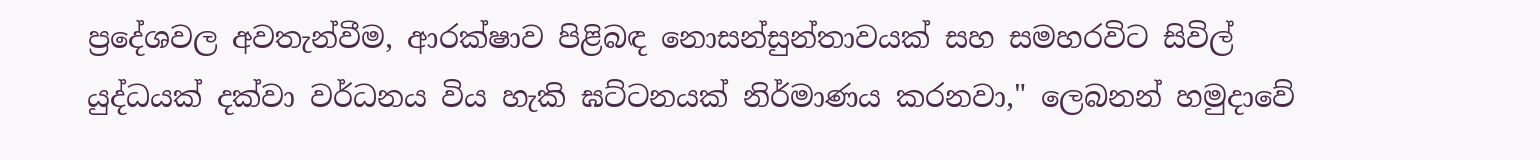ප්‍රදේශවල අවතැන්වීම, ආරක්ෂාව පිළිබඳ නොසන්සුන්තාවයක් සහ සමහරවිට සිවිල් යුද්ධයක් දක්වා වර්ධනය විය හැකි ඝට්ටනයක් නිර්මාණය කරනවා," ලෙබනන් හමුදාවේ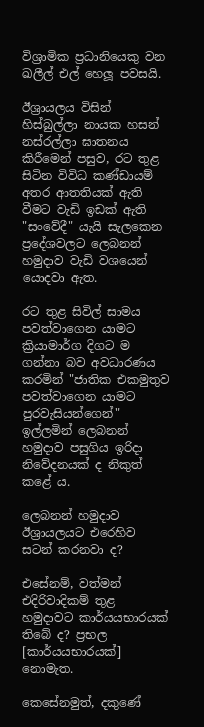විශ්‍රාමික ප්‍රධානියෙකු වන ඛලීල් එල් හෙලූ පවසයි.

ඊශ්‍රායලය විසින් හිස්බුල්ලා නායක හසන් නස්රල්ලා ඝාතනය කිරීමෙන් පසුව, රට තුළ සිටින විවිධ කණ්ඩායම් අතර ආතතියක් ඇති වීමට වැඩි ඉඩක් ඇති "සංවේදී" යැයි සැලකෙන ප්‍රදේශවලට ලෙබනන් හමුදාව වැඩි වශයෙන් යොදවා ඇත.

රට තුළ සිවිල් සාමය පවත්වාගෙන යාමට ක්‍රියාමාර්ග දිගට ම ගන්නා බව අවධාරණය කරමින් "ජාතික එකමුතුව පවත්වාගෙන යාමට පුරවැසියන්ගෙන්" ඉල්ලමින් ලෙබනන් හමුදාව පසුගිය ඉරිදා නිවේදනයක් ද නිකුත් කළේ ය.

ලෙබනන් හමුදාව ඊශ්‍රායලයට එරෙහිව සටන් කරනවා ද?

එසේනම්, වත්මන් එදිරිවාදිකම් තුළ හමුදාවට කාර්යයභාරයක් තිබේ ද? ප්‍රභල [කාර්යයභාරයක්] නොමැත.

කෙසේනමුත්, දකුණේ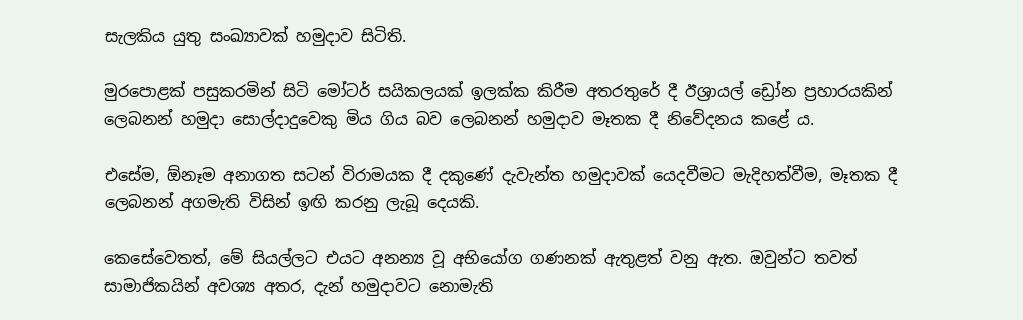සැලකිය යුතු සංඛ්‍යාවක් හමුදාව සිටිති.

මුරපොළක් පසුකරමින් සිටි මෝටර් සයිකලයක් ඉලක්ක කිරීම අතරතුරේ දී ඊශ්‍රායල් ඩ්‍රෝන ප්‍රහාරයකින් ලෙබනන් හමුදා සොල්දාදුවෙකු මිය ගිය බව ලෙබනන් හමුදාව මෑතක දී නිවේදනය කළේ ය.

එසේම, ඕනෑම අනාගත සටන් විරාමයක දී දකුණේ දැවැන්ත හමුදාවක් යෙදවීමට මැදිහත්වීම, මෑතක දී ලෙබනන් අගමැති විසින් ඉඟි කරනු ලැබූ දෙයකි.

කෙසේවෙතත්, මේ සියල්ලට එයට අනන්‍ය වූ අභියෝග ගණනක් ඇතුළත් වනු ඇත. ඔවුන්ට තවත් සාමාජිකයින් අවශ්‍ය අතර, දැන් හමුදාවට නොමැති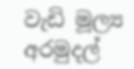වැඩි මූල්‍ය අරමුදල්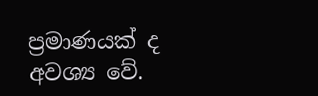ප්‍රමාණයක් ද අවශ්‍ය වේ.